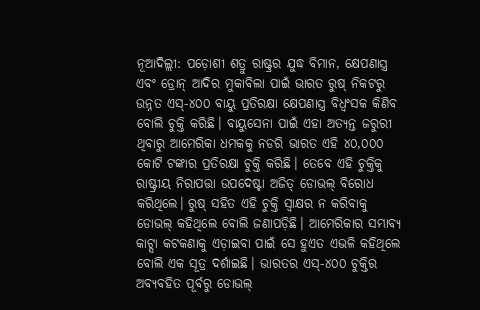ନୂଆଦିଲ୍ଲୀ: ପଡ଼ୋଶୀ ଶତ୍ରୁ ରାଷ୍ଟ୍ରର ଯୁଦ୍ଧ ବିମାନ, କ୍ଷେପଣାସ୍ତ୍ର ଏବଂ ଡ୍ରୋନ୍ ଆଦିର ମୁକାବିଲା ପାଇଁ ଭାରତ ରୁଷ୍ ନିକଟରୁ ଉନ୍ନତ ଏସ୍-୪୦୦ ବାୟୁ ପ୍ରତିରକ୍ଷା କ୍ଷେପଣାସ୍ତ୍ର ବିଧ୍ବଂସକ କିଣିବ ବୋଲି ଚୁକ୍ତି କରିଛି। ବାୟୁସେନା ପାଇଁ ଏହା ଅତ୍ୟନ୍ତ ଜରୁରୀ ଥିବାରୁ ଆମେରିକା ଧମକକୁ ନଡରି ଭାରତ ଏହି ୪୦,୦୦୦ କୋଟି ଟଙ୍କାର ପ୍ରତିରକ୍ଷା ଚୁକ୍ତି କରିଛି। ତେବେ ଏହି ଚୁକ୍ତିକୁ ରାଷ୍ଟ୍ରୀୟ ନିରାପତ୍ତା ଉପଦେଷ୍ଟା ଅଜିତ୍ ଡୋଭଲ୍ ବିରୋଧ କରିଥିଲେ। ରୁଷ୍ ସହିତ ଏହି ଚୁକ୍ତି ସ୍ବାକ୍ଷର ନ କରିବାକୁ ଡୋଭଲ୍ କହିଥିଲେ ବୋଲି ଜଣାପଡ଼ିଛି। ଆମେରିକାର ସମ୍ଭାବ୍ୟ କାଟ୍ସା କଟକଣାକୁ ଏଡ଼ାଇବା ପାଇଁ ସେ ହୁଏତ ଏଭଳି କହିଥିଲେ ବୋଲି ଏକ ସୂତ୍ର ଦର୍ଶାଇଛି। ଭାରତର ଏସ୍-୪୦୦ ଚୁକ୍ତିର ଅବ୍ୟବହିତ ପୂର୍ବରୁ ଡୋଭଲ୍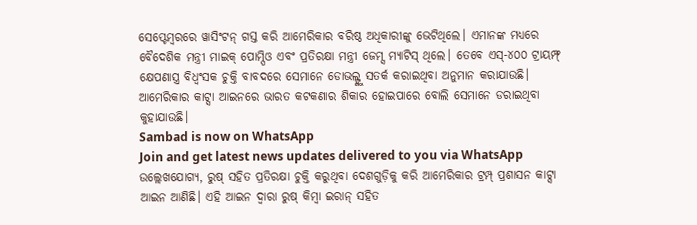ସେପ୍ଟେମ୍ବରରେ ୱାସିଂଟନ୍ ଗସ୍ତ କରି ଆମେରିକାର ବରିଷ୍ଠ ଅଧିକାରୀଙ୍କୁ ଭେଟିଥିଲେ। ଏମାନଙ୍କ ମଧ୍ୟରେ ବୈଦେଶିକ ମନ୍ତ୍ରୀ ମାଇକ୍ ପୋମ୍ପିଓ ଏବଂ ପ୍ରତିରକ୍ଷା ମନ୍ତ୍ରୀ ଜେମ୍ସ ମ୍ୟାଟିସ୍ ଥିଲେ। ତେବେ ଏସ୍-୪୦୦ ଟ୍ରାୟମ୍ଫ୍ କ୍ଷେପଣାସ୍ତ୍ର ବିଧ୍ବଂସକ ଚୁକ୍ତି ବାବଦରେ ସେମାନେ ଡୋଭଲ୍ଙ୍କୁ ସତର୍କ କରାଇଥିବା ଅନୁମାନ କରାଯାଉଛି। ଆମେରିକାର କାଟ୍ସା ଆଇନରେ ଭାରତ କଟକଣାର ଶିକାର ହୋଇପାରେ ବୋଲି ସେମାନେ ଡରାଇଥିବା କୁହାଯାଉଛି।
Sambad is now on WhatsApp
Join and get latest news updates delivered to you via WhatsApp
ଉଲ୍ଲେଖଯୋଗ୍ୟ, ରୁଷ୍ ସହିତ ପ୍ରତିରକ୍ଷା ଚୁକ୍ତି କରୁଥିବା ଦେଶଗୁଡ଼ିକୁ କରି ଆମେରିକାର ଟ୍ରମ୍ପ୍ ପ୍ରଶାସନ କାଟ୍ସା ଆଇନ ଆଣିଛି। ଏହି ଆଇନ ଦ୍ବାରା ରୁଷ୍ କିମ୍ବା ଇରାନ୍ ସହିତ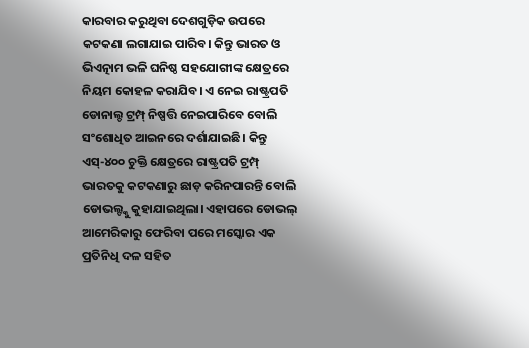କାରବାର କରୁଥିବା ଦେଶଗୁଡ଼ିକ ଉପରେ କଟକଣା ଲଗାଯାଇ ପାରିବ। କିନ୍ତୁ ଭାରତ ଓ ଭିଏତ୍ନାମ ଭଳି ଘନିଷ୍ଠ ସହଯୋଗୀଙ୍କ କ୍ଷେତ୍ରରେ ନିୟମ କୋହଳ କରାଯିବ। ଏ ନେଇ ରାଷ୍ଟ୍ରପତି ଡୋନାଲ୍ଡ ଟ୍ରମ୍ପ୍ ନିଷ୍ପତ୍ତି ନେଇପାରିବେ ବୋଲି ସଂଶୋଧିତ ଆଇନରେ ଦର୍ଶାଯାଇଛି। କିନ୍ତୁ ଏସ୍-୪୦୦ ଚୁକ୍ତି କ୍ଷେତ୍ରରେ ରାଷ୍ଟ୍ରପତି ଟ୍ରମ୍ପ୍ ଭାରତକୁ କଟକଣାରୁ ଛାଡ଼ କରିନପାରନ୍ତି ବୋଲି ଡୋଭଲ୍ଙ୍କୁ କୁହାଯାଇଥିଲା। ଏହାପରେ ଡୋଭଲ୍ ଆମେରିକାରୁ ଫେରିବା ପରେ ମସ୍କୋର ଏକ ପ୍ରତିନିଧି ଦଳ ସହିତ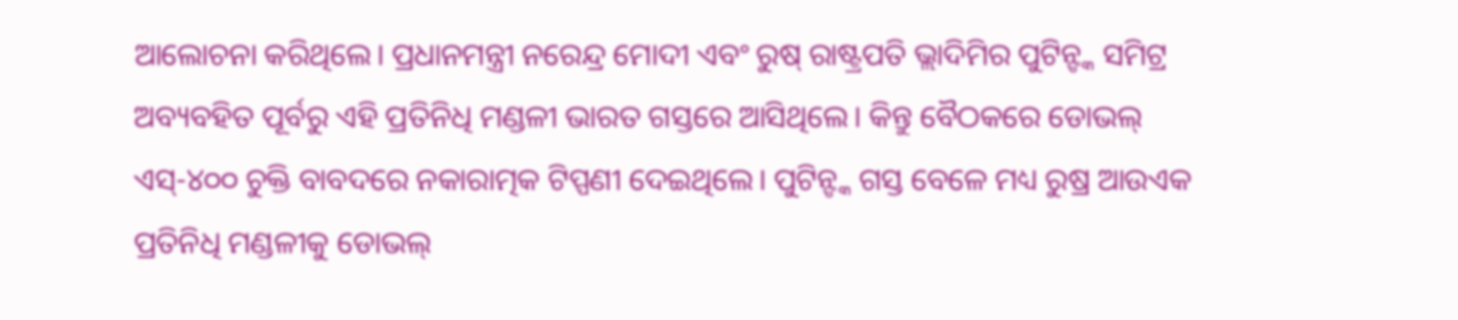ଆଲୋଚନା କରିଥିଲେ। ପ୍ରଧାନମନ୍ତ୍ରୀ ନରେନ୍ଦ୍ର ମୋଦୀ ଏବଂ ରୁଷ୍ ରାଷ୍ଟ୍ରପତି ଭ୍ଲାଦିମିର ପୁଟିନ୍ଙ୍କ ସମିଟ୍ର ଅବ୍ୟବହିତ ପୂର୍ବରୁ ଏହି ପ୍ରତିନିଧି ମଣ୍ଡଳୀ ଭାରତ ଗସ୍ତରେ ଆସିଥିଲେ। କିନ୍ତୁ ବୈଠକରେ ଡୋଭଲ୍ ଏସ୍-୪୦୦ ଚୁକ୍ତି ବାବଦରେ ନକାରାତ୍ମକ ଟିପ୍ପଣୀ ଦେଇଥିଲେ। ପୁଟିନ୍ଙ୍କ ଗସ୍ତ ବେଳେ ମଧ୍ୟ ରୁଷ୍ର ଆଉଏକ ପ୍ରତିନିଧି ମଣ୍ଡଳୀକୁ ଡୋଭଲ୍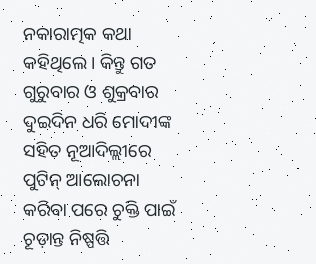ନକାରାତ୍ମକ କଥା କହିଥିଲେ। କିନ୍ତୁ ଗତ ଗୁରୁବାର ଓ ଶୁକ୍ରବାର ଦୁଇଦିନ ଧରି ମୋଦୀଙ୍କ ସହିତ ନୂଆଦିଲ୍ଲୀରେ ପୁଟିନ୍ ଆଲୋଚନା କରିବା ପରେ ଚୁକ୍ତି ପାଇଁ ଚୂଡ଼ାନ୍ତ ନିଷ୍ପତ୍ତି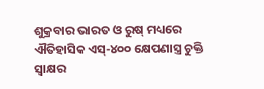ଶୁକ୍ରବାର ଭାରତ ଓ ରୁଷ୍ ମଧ୍ୟରେ ଐତିହାସିକ ଏସ୍-୪୦୦ କ୍ଷେପଣାସ୍ତ୍ର ଚୁକ୍ତି ସ୍ବାକ୍ଷର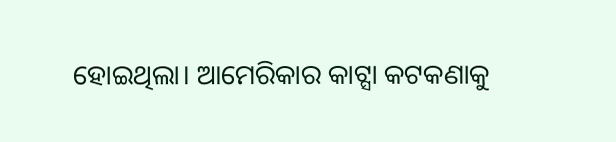ହୋଇଥିଲା। ଆମେରିକାର କାଟ୍ସା କଟକଣାକୁ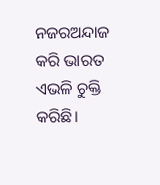ନଜରଅନ୍ଦାଜ କରି ଭାରତ ଏଭଳି ଚୁକ୍ତି କରିଛି।